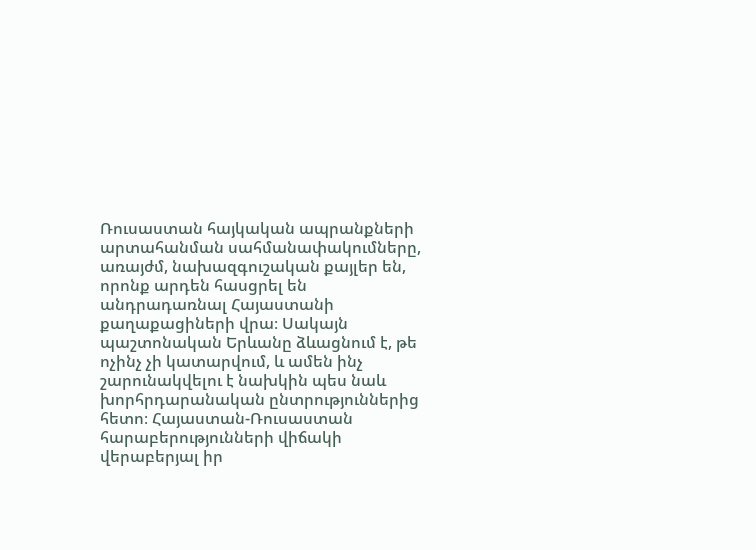Ռուսաստան հայկական ապրանքների արտահանման սահմանափակումները, առայժմ, նախազգուշական քայլեր են, որոնք արդեն հասցրել են անդրադառնալ Հայաստանի քաղաքացիների վրա։ Սակայն պաշտոնական Երևանը ձևացնում է, թե ոչինչ չի կատարվում, և ամեն ինչ շարունակվելու է նախկին պես նաև խորհրդարանական ընտրություններից հետո։ Հայաստան-Ռուսաստան հարաբերությունների վիճակի վերաբերյալ իր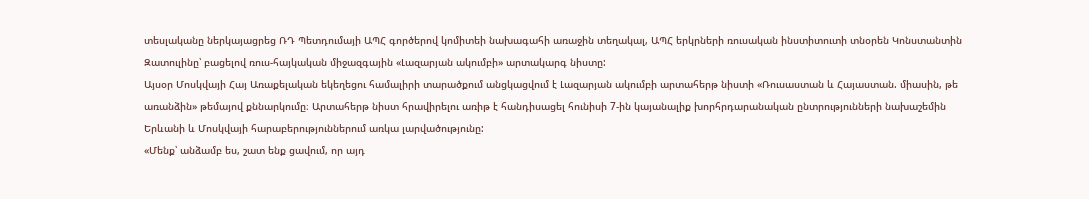տեսլականը ներկայացրեց ՌԴ Պետդումայի ԱՊՀ գործերով կոմիտեի նախագահի առաջին տեղակալ, ԱՊՀ երկրների ռուսական ինստիտուտի տնօրեն Կոնստանտին Զատուլինը՝ բացելով ռուս-հայկական միջազգային «Լազարյան ակումբի» արտակարգ նիստը:
Այսօր Մոսկվայի Հայ Առաքելական եկեղեցու համալիրի տարածքում անցկացվում է Լազարյան ակումբի արտահերթ նիստի «Ռուսաստան և Հայաստան. միասին, թե առանձին» թեմայով քննարկումը։ Արտահերթ նիստ հրավիրելու առիթ է հանդիսացել հունիսի 7-ին կայանալիք խորհրդարանական ընտրությունների նախաշեմին Երևանի և Մոսկվայի հարաբերություններում առկա լարվածությունը:
«Մենք՝ անձամբ ես, շատ ենք ցավում, որ այդ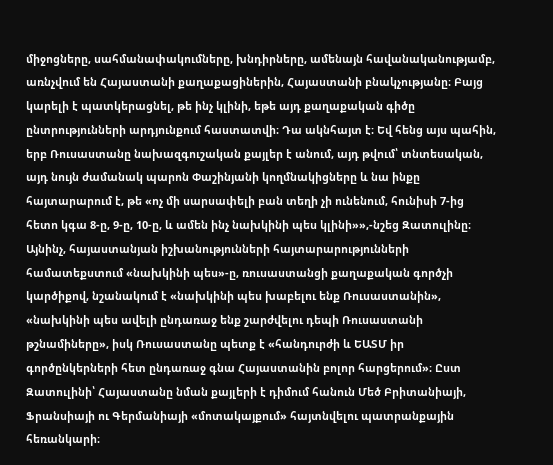միջոցները, սահմանափակումները, խնդիրները, ամենայն հավանականությամբ, առնչվում են Հայաստանի քաղաքացիներին, Հայաստանի բնակչությանը։ Բայց կարելի է պատկերացնել, թե ինչ կլինի, եթե այդ քաղաքական գիծը ընտրությունների արդյունքում հաստատվի։ Դա ակնհայտ է։ Եվ հենց այս պահին, երբ Ռուսաստանը նախազգուշական քայլեր է անում, այդ թվում՝ տնտեսական, այդ նույն ժամանակ պարոն Փաշինյանի կողմնակիցները և նա ինքը հայտարարում է, թե «ոչ մի սարսափելի բան տեղի չի ունենում, հունիսի 7-ից հետո կգա 8-ը, 9-ը, 10-ը, և ամեն ինչ նախկինի պես կլինի»»,-նշեց Զատուլինը։
Այնինչ, հայաստանյան իշխանությունների հայտարարությունների համատեքստում «նախկինի պես»-ը, ռուսաստանցի քաղաքական գործչի կարծիքով, նշանակում է «նախկինի պես խաբելու ենք Ռուսաստանին», «նախկինի պես ավելի ընդառաջ ենք շարժվելու դեպի Ռուսաստանի թշնամիները», իսկ Ռուսաստանը պետք է «հանդուրժի և ԵԱՏՄ իր գործընկերների հետ ընդառաջ գնա Հայաստանին բոլոր հարցերում»։ Ըստ Զատուլինի՝ Հայաստանը նման քայլերի է դիմում հանուն Մեծ Բրիտանիայի, Ֆրանսիայի ու Գերմանիայի «մոտակայքում» հայտնվելու պատրանքային հեռանկարի։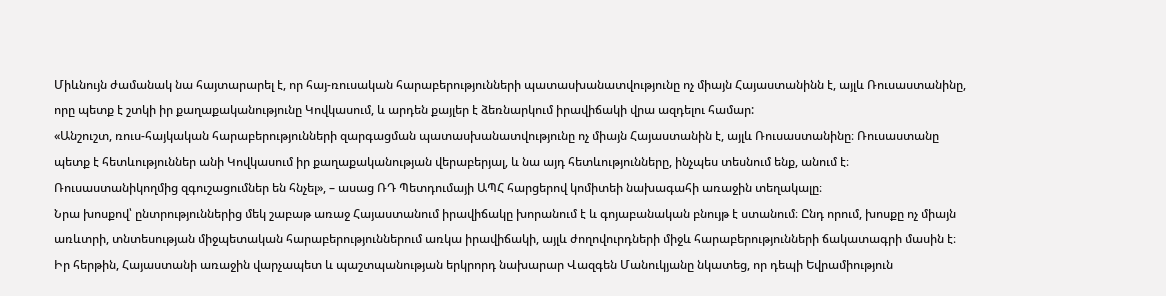Միևնույն ժամանակ նա հայտարարել է, որ հայ-ռուսական հարաբերությունների պատասխանատվությունը ոչ միայն Հայաստանինն է, այլև Ռուսաստանինը, որը պետք է շտկի իր քաղաքականությունը Կովկասում, և արդեն քայլեր է ձեռնարկում իրավիճակի վրա ազդելու համար:
«Անշուշտ, ռուս-հայկական հարաբերությունների զարգացման պատասխանատվությունը ոչ միայն Հայաստանին է, այլև Ռուսաստանինը։ Ռուսաստանը պետք է հետևություններ անի Կովկասում իր քաղաքականության վերաբերյալ, և նա այդ հետևությունները, ինչպես տեսնում ենք, անում է։ Ռուսաստանիկողմից զգուշացումներ են հնչել», – ասաց ՌԴ Պետդումայի ԱՊՀ հարցերով կոմիտեի նախագահի առաջին տեղակալը։
Նրա խոսքով՝ ընտրություններից մեկ շաբաթ առաջ Հայաստանում իրավիճակը խորանում է և գոյաբանական բնույթ է ստանում։ Ընդ որում, խոսքը ոչ միայն առևտրի, տնտեսության միջպետական հարաբերություններում առկա իրավիճակի, այլև ժողովուրդների միջև հարաբերությունների ճակատագրի մասին է։
Իր հերթին, Հայաստանի առաջին վարչապետ և պաշտպանության երկրորդ նախարար Վազգեն Մանուկյանը նկատեց, որ դեպի Եվրամիություն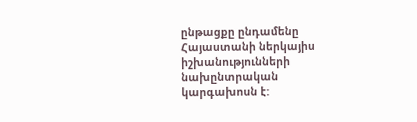ընթացքը ընդամենը Հայաստանի ներկայիս իշխանությունների նախընտրական կարգախոսն է: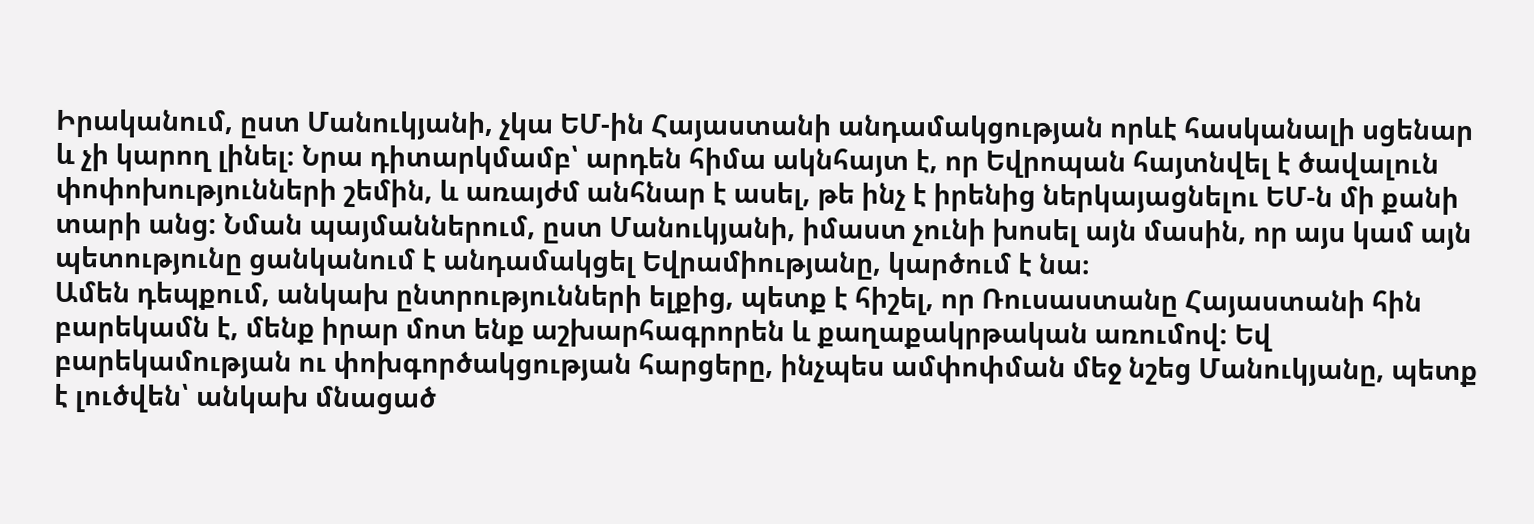Իրականում, ըստ Մանուկյանի, չկա ԵՄ-ին Հայաստանի անդամակցության որևէ հասկանալի սցենար և չի կարող լինել։ Նրա դիտարկմամբ՝ արդեն հիմա ակնհայտ է, որ Եվրոպան հայտնվել է ծավալուն փոփոխությունների շեմին, և առայժմ անհնար է ասել, թե ինչ է իրենից ներկայացնելու ԵՄ-ն մի քանի տարի անց: Նման պայմաններում, ըստ Մանուկյանի, իմաստ չունի խոսել այն մասին, որ այս կամ այն պետությունը ցանկանում է անդամակցել Եվրամիությանը, կարծում է նա։
Ամեն դեպքում, անկախ ընտրությունների ելքից, պետք է հիշել, որ Ռուսաստանը Հայաստանի հին բարեկամն է, մենք իրար մոտ ենք աշխարհագրորեն և քաղաքակրթական առումով: Եվ բարեկամության ու փոխգործակցության հարցերը, ինչպես ամփոփման մեջ նշեց Մանուկյանը, պետք է լուծվեն՝ անկախ մնացած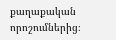քաղաքական որոշումներից։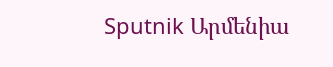Sputnik Արմենիա